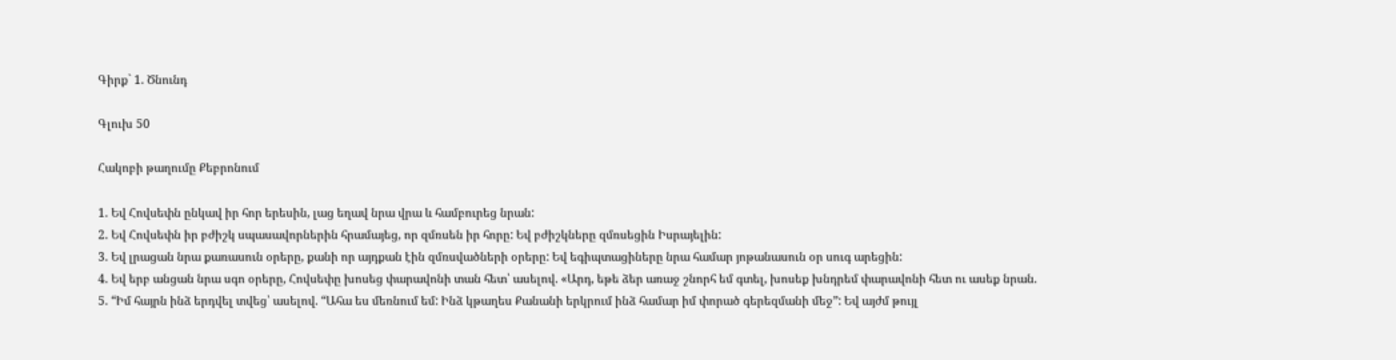Գիրք` 1. Ծնունդ

Գլուխ 50

Հակոբի թաղումը Քեբրոնում

1. Եվ Հովսեփն ընկավ իր հոր երեսին, լաց եղավ նրա վրա և համբուրեց նրան:
2. Եվ Հովսեփն իր բժիշկ սպասավորներին հրամայեց, որ զմռսեն իր հորը: Եվ բժիշկները զմռսեցին Իսրայելին:
3. Եվ լրացան նրա քառասուն օրերը, քանի որ այդքան էին զմռսվածների օրերը: Եվ եգիպտացիները նրա համար յոթանասուն օր սուգ արեցին:
4. Եվ երբ անցան նրա սգո օրերը, Հովսեփը խոսեց փարավոնի տան հետ՝ ասելով. «Արդ, եթե ձեր առաջ շնորհ եմ գտել, խոսեք խնդրեմ փարավոնի հետ ու ասեք նրան.
5. “Իմ հայրն ինձ երդվել տվեց՝ ասելով. “Ահա ես մեռնում եմ: Ինձ կթաղես Քանանի երկրում ինձ համար իմ փորած գերեզմանի մեջ”: Եվ այժմ թույլ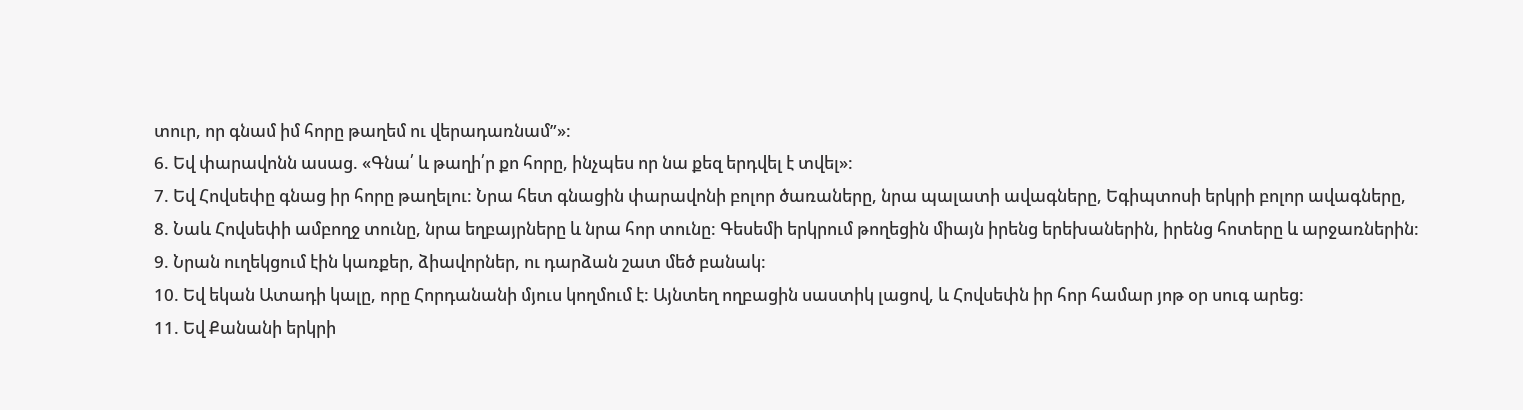տուր, որ գնամ իմ հորը թաղեմ ու վերադառնամ”»:
6. Եվ փարավոնն ասաց. «Գնա՛ և թաղի՛ր քո հորը, ինչպես որ նա քեզ երդվել է տվել»:
7. Եվ Հովսեփը գնաց իր հորը թաղելու: Նրա հետ գնացին փարավոնի բոլոր ծառաները, նրա պալատի ավագները, Եգիպտոսի երկրի բոլոր ավագները,
8. Նաև Հովսեփի ամբողջ տունը, նրա եղբայրները և նրա հոր տունը: Գեսեմի երկրում թողեցին միայն իրենց երեխաներին, իրենց հոտերը և արջառներին:
9. Նրան ուղեկցում էին կառքեր, ձիավորներ, ու դարձան շատ մեծ բանակ:
10. Եվ եկան Ատադի կալը, որը Հորդանանի մյուս կողմում է: Այնտեղ ողբացին սաստիկ լացով, և Հովսեփն իր հոր համար յոթ օր սուգ արեց:
11. Եվ Քանանի երկրի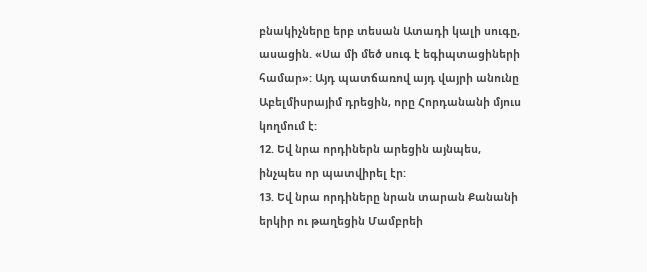բնակիչները երբ տեսան Ատադի կալի սուգը, ասացին. «Սա մի մեծ սուգ է եգիպտացիների համար»: Այդ պատճառով այդ վայրի անունը Աբելմիսրայիմ դրեցին, որը Հորդանանի մյուս կողմում է:
12. Եվ նրա որդիներն արեցին այնպես, ինչպես որ պատվիրել էր:
13. Եվ նրա որդիները նրան տարան Քանանի երկիր ու թաղեցին Մամբրեի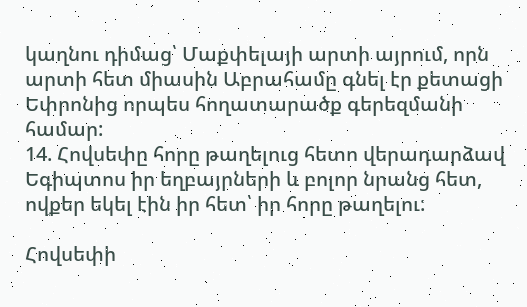կաղնու դիմաց՝ Մաքփելայի արտի այրում, որն արտի հետ միասին Աբրահամը գնել էր քետացի Եփրոնից որպես հողատարածք գերեզմանի համար:
14. Հովսեփը հորը թաղելուց հետո վերադարձավ Եգիպտոս իր եղբայրների և բոլոր նրանց հետ, ովքեր եկել էին իր հետ՝ իր հորը թաղելու:

Հովսեփի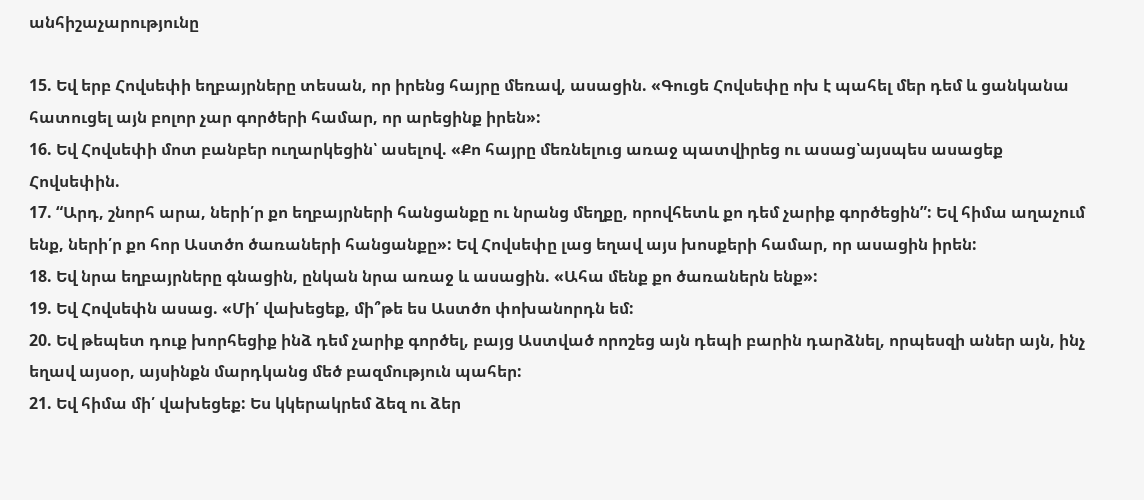անհիշաչարությունը

15. Եվ երբ Հովսեփի եղբայրները տեսան, որ իրենց հայրը մեռավ, ասացին. «Գուցե Հովսեփը ոխ է պահել մեր դեմ և ցանկանա հատուցել այն բոլոր չար գործերի համար, որ արեցինք իրեն»:
16. Եվ Հովսեփի մոտ բանբեր ուղարկեցին՝ ասելով. «Քո հայրը մեռնելուց առաջ պատվիրեց ու ասաց՝այսպես ասացեք Հովսեփին.
17. “Արդ, շնորհ արա, ների՛ր քո եղբայրների հանցանքը ու նրանց մեղքը, որովհետև քո դեմ չարիք գործեցին”: Եվ հիմա աղաչում ենք, ների՛ր քո հոր Աստծո ծառաների հանցանքը»: Եվ Հովսեփը լաց եղավ այս խոսքերի համար, որ ասացին իրեն:
18. Եվ նրա եղբայրները գնացին, ընկան նրա առաջ և ասացին. «Ահա մենք քո ծառաներն ենք»:
19. Եվ Հովսեփն ասաց. «Մի՛ վախեցեք, մի՞թե ես Աստծո փոխանորդն եմ:
20. Եվ թեպետ դուք խորհեցիք ինձ դեմ չարիք գործել, բայց Աստված որոշեց այն դեպի բարին դարձնել, որպեսզի աներ այն, ինչ եղավ այսօր, այսինքն մարդկանց մեծ բազմություն պահեր:
21. Եվ հիմա մի՛ վախեցեք: Ես կկերակրեմ ձեզ ու ձեր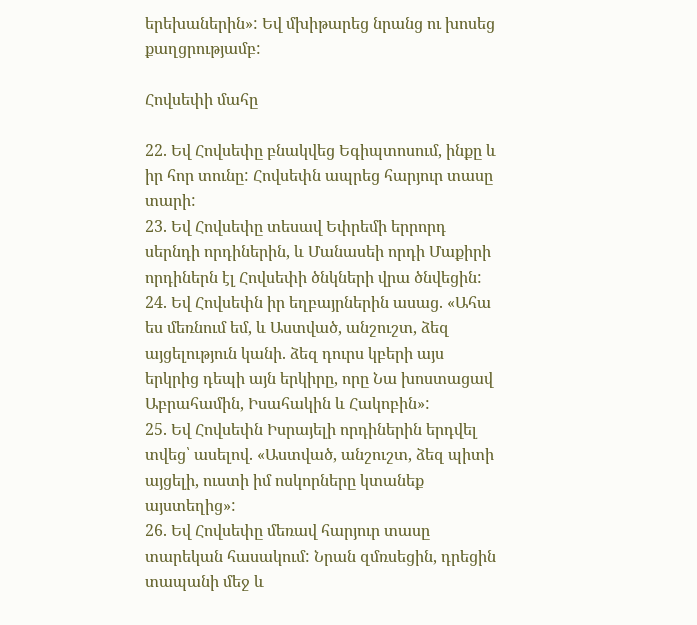երեխաներին»: Եվ մխիթարեց նրանց ու խոսեց քաղցրությամբ:

Հովսեփի մահը

22. Եվ Հովսեփը բնակվեց Եգիպտոսում, ինքը և իր հոր տունը: Հովսեփն ապրեց հարյուր տասը տարի:
23. Եվ Հովսեփը տեսավ Եփրեմի երրորդ սերնդի որդիներին, և Մանասեի որդի Մաքիրի որդիներն էլ Հովսեփի ծնկների վրա ծնվեցին:
24. Եվ Հովսեփն իր եղբայրներին ասաց. «Ահա ես մեռնում եմ, և Աստված, անշուշտ, ձեզ այցելություն կանի. ձեզ դուրս կբերի այս երկրից դեպի այն երկիրը, որը Նա խոստացավ Աբրահամին, Իսահակին և Հակոբին»:
25. Եվ Հովսեփն Իսրայելի որդիներին երդվել տվեց՝ ասելով. «Աստված, անշուշտ, ձեզ պիտի այցելի, ուստի իմ ոսկորները կտանեք այստեղից»:
26. Եվ Հովսեփը մեռավ հարյուր տասը տարեկան հասակում: Նրան զմռսեցին, դրեցին տապանի մեջ և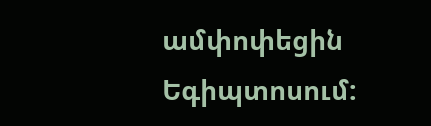ամփոփեցին Եգիպտոսում: